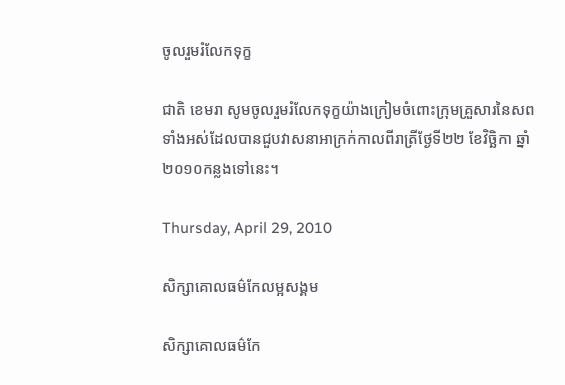ចូលរួមរំលែកទុក្ខ

ជាតិ ខេមរា សូមចូលរួមរំលែកទុក្ខយ៉ាងក្រៀមចំពោះក្រុមគ្រួសារនៃសពទាំងអស់ដែលបានជួបវាសនាអាក្រក់កាលពីរាត្រីថ្ងែទី២២ ខែវិច្ឆិកា ឆ្នាំ២០១០កន្លងទៅនេះ។

Thursday, April 29, 2010

សិក្សាគោលធម៌កែលម្អសង្គម

សិក្សាគោលធម៌កែ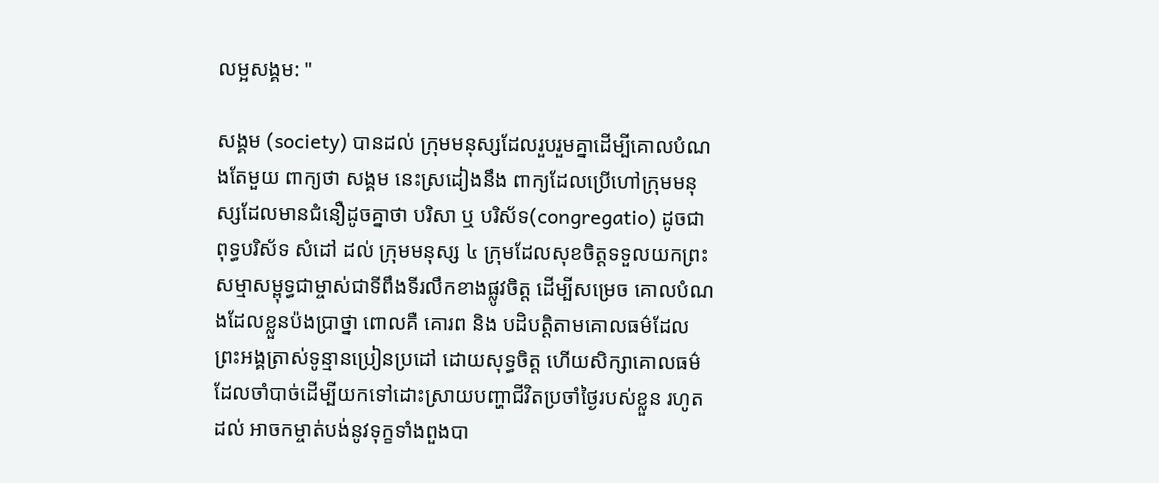លម្អសង្គម: "

សង្គម (society) បានដល់ ក្រុមមនុស្សដែលរួបរួមគ្នាដើម្បីគោលបំណងតែមួយ ពាក្យថា សង្គម នេះស្រដៀងនឹង ពាក្យដែលប្រើហៅក្រុមមនុស្សដែលមានជំនឿដូចគ្នាថា បរិសា ឬ បរិស័ទ(congregatio) ដូចជា ពុទ្ធបរិស័ទ សំដៅ ដល់ ក្រុមមនុស្ស ៤ ក្រុមដែលសុខចិត្តទទួលយកព្រះសម្មាសម្ពុទ្ធជាម្ចាស់ជាទីពឹងទីរលឹកខាងផ្លូវចិត្ត ដើម្បីសម្រេច គោលបំណងដែលខ្លួនប៉ងប្រាថ្នា ពោលគឺ គោរព និង បដិបត្តិតាមគោលធម៌ដែលព្រះអង្គត្រាស់ទូន្មានប្រៀនប្រដៅ ដោយសុទ្ធចិត្ត ហើយសិក្សាគោលធម៌ដែលចាំបាច់ដើម្បីយកទៅដោះស្រាយបញ្ហាជីវិតប្រចាំថ្ងៃរបស់ខ្លួន រហូតដល់ អាចកម្ចាត់បង់នូវទុក្ខទាំងពួងបា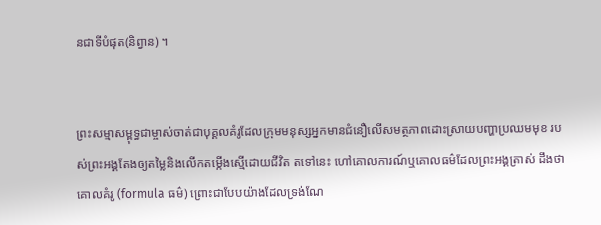នជាទីបំផុត(និព្វាន) ។


ព្រះសម្មាសម្ពុទ្ធជាម្ចាស់ចាត់ជាបុគ្គលគំរូដែលក្រុមមនុស្សអ្នកមានជំនឿលើសមត្ថភាពដោះស្រាយបញ្ហាប្រឈមមុខ របស់ព្រះអង្គតែងឲ្យតម្លៃនិងលើកតម្កើងស្មើដោយជីវិត តទៅនេះ ហៅគោលការណ៍ឬគោលធម៌ដែលព្រះអង្គត្រាស់ ដឹងថា គោលគំរូ (formula ធម៌) ព្រោះជាបែបយ៉ាងដែលទ្រង់ណែ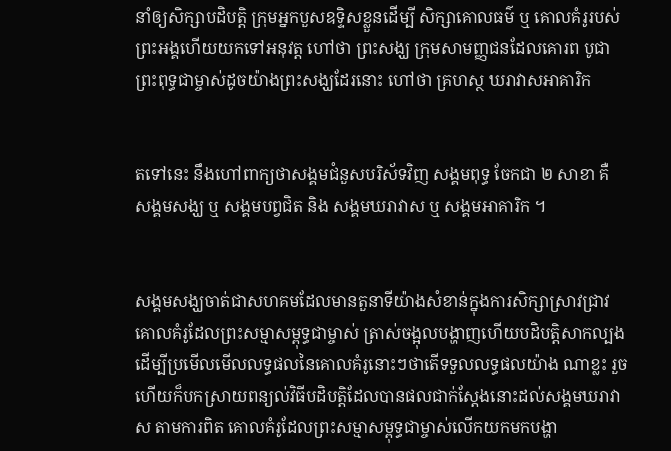នាំឲ្យសិក្សាបដិបត្តិ ក្រុមអ្នកបួសឧទ្ទិសខ្លួនដើម្បី សិក្សាគោលធម៌ ឬ គោលគំរូរបស់ព្រះអង្គហើយយកទៅអនុវត្ត ហៅថា ព្រះសង្ឃ ក្រុមសាមញ្ញជនដែលគោរព បូជាព្រះពុទ្ធជាម្ចាស់ដូចយ៉ាងព្រះសង្ឃដែរនោះ ហៅថា គ្រហស្ថ ឃរាវាសអាគារិក


តទៅនេះ នឹងហៅពាក្យថាសង្គមជំនួសបរិស័ទវិញ សង្គមពុទ្ធ ចែកជា ២ សាខា គឺ សង្គមសង្ឃ ឬ សង្គមបព្វជិត និង សង្គមឃរាវាស ឬ សង្គមអាគារិក ។


សង្គមសង្ឃចាត់ជាសហគមដែលមានតួនាទីយ៉ាងសំខាន់ក្នុងការសិក្សាស្រាវជ្រាវគោលគំរូដែលព្រះសម្មាសម្ពុទ្ធជាម្ចាស់ ត្រាស់ចង្អុលបង្ហាញហើយបដិបត្តិសាកល្បងដើម្បីប្រមើលមើលលទ្ធផលនៃគោលគំរូនោះៗថាតើទទួលលទ្ធផលយ៉ាង ណាខ្លះ រួចហើយក៏បកស្រាយពន្យល់វិធីបដិបត្តិដែលបានផលជាក់ស្តែងនោះដល់សង្គមឃរាវាស តាមការពិត គោលគំរូដែលព្រះសម្មាសម្ពុទ្ធជាម្ចាស់លើកយកមកបង្ហា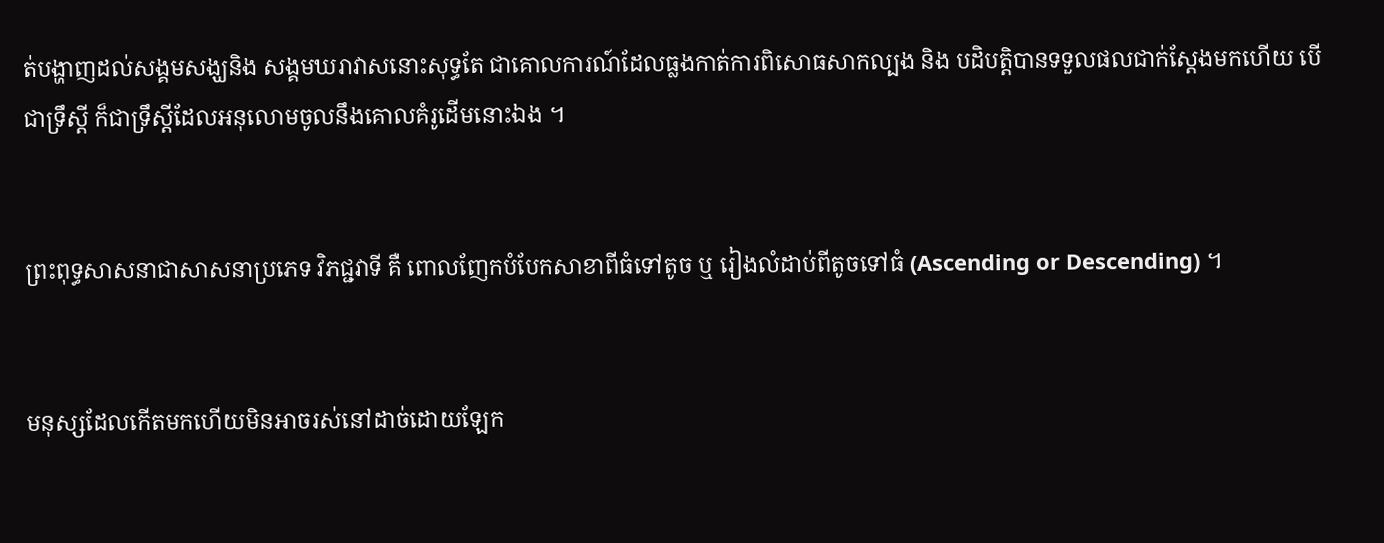ត់បង្ហាញដល់សង្គមសង្ឃនិង សង្គមឃរាវាសនោះសុទ្ធតែ ជាគោលការណ៍ដែលធ្លងកាត់ការពិសោធសាកល្បង និង បដិបត្តិបានទទួលផលជាក់ស្តែងមកហើយ បើជាទ្រឹស្តី ក៏ជាទ្រឹស្តីដែលអនុលោមចូលនឹងគោលគំរូដើមនោះឯង ។


ព្រះពុទ្ធសាសនាជាសាសនាប្រភេទ វិភជ្ជវាទី គឺ ពោលញែកបំបែកសាខាពីធំទៅតូច ឬ រៀងលំដាប់ពីតូចទៅធំ (Ascending or Descending) ។


មនុស្សដែលកើតមកហើយមិនអាចរស់នៅដាច់ដោយឡែក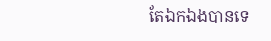តែឯកឯងបានទេ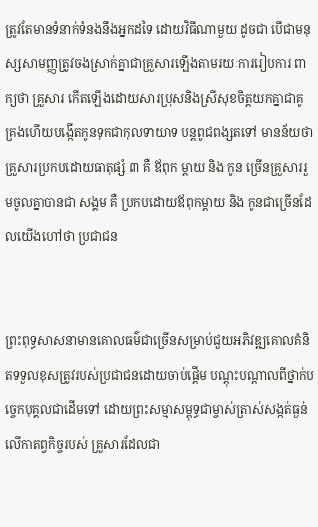ត្រូវតែមានទំនាក់ទំនងនឹងអ្នកដទៃ ដោយវិធីណាមួយ ដូចជា បើជាមនុស្សសាមញ្ញត្រូវចងស្រាក់គ្នាជាគ្រួសារឡើងតាមរយៈការរៀបការ ពាក្យថា គ្រួសារ កើតឡើងដោយសារប្រុសនិងស្រីសុខចិត្តយកគ្នាជាគូគ្រងហើយបង្កើតកូនទុកជាកុលទាយាទ បន្តពូជពង្សតទៅ មានន័យថា គ្រួសារប្រកបដោយធាតុផ្សំ ៣ គឺ ឪពុក ម្តាយ និង កូន ច្រើនគ្រួសាររួមចូលគ្នាបានជា សង្គម គឺ ប្រកបដោយឪពុកម្តាយ និង កូនជាច្រើនដែលយើងហៅថា ប្រជាជន


ព្រះពុទ្ធសាសនាមានគោលធម៌ជាច្រើនសម្រាប់ជួយអភិវឌ្ឍគោលគំនិតទទួលខុសត្រូវរបស់ប្រជាជនដោយចាប់ផ្តើម បណ្តុះបណ្តាលពីថ្នាក់បច្ចេកបុគ្គលជាដើមទៅ ដោយព្រះសម្មាសម្ពុទ្ធជាម្ចាស់ត្រាស់សង្កត់ធ្ងន់លើកាតព្វកិច្ចរបស់ គ្រួសារដែលជា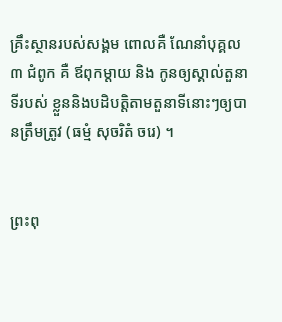គ្រឹះស្ថានរបស់សង្គម ពោលគឺ ណែនាំបុគ្គល ៣ ជំពូក គឺ ឪពុកម្តាយ និង កូនឲ្យស្គាល់តួនាទីរបស់ ខ្លួននិងបដិបត្តិតាមតួនាទីនោះៗឲ្យបានត្រឹមត្រូវ (ធម្មំ សុចរិតំ ចរេ) ។


ព្រះពុ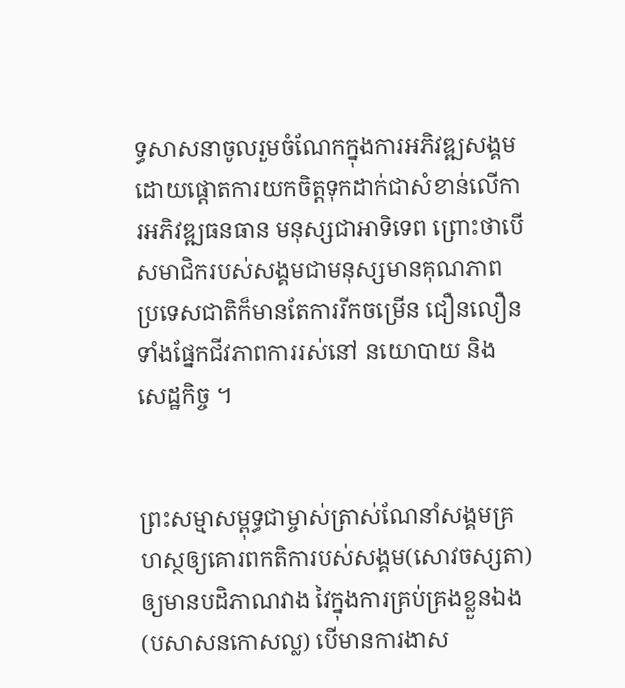ទ្ធសាសនាចូលរួមចំណែកក្នុងការអភិវឌ្ឍសង្គមដោយផ្តោតការយកចិត្តទុកដាក់ជាសំខាន់លើការអភិវឌ្ឍធនធាន មនុស្សជាអាទិទេព ព្រោះថាបើសមាជិករបស់សង្គមជាមនុស្សមានគុណភាព ប្រទេសជាតិក៏មានតែការរីកចម្រើន ជឿនលឿនទាំងផ្នែកជីវភាពការរស់នៅ នយោបាយ និង សេដ្ឋកិច្ច ។


ព្រះសម្មាសម្ពុទ្ធជាម្ចាស់ត្រាស់ណែនាំសង្គមគ្រហស្ថឲ្យគោរពកតិការបស់សង្គម(សោវចស្សតា) ឲ្យមានបដិភាណវាង វៃក្នុងការគ្រប់គ្រងខ្លួនឯង(បសាសនកោសល្ល) បើមានការងាស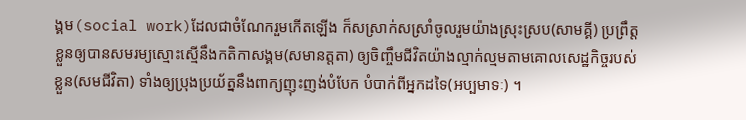ង្គម(social work)ដែលជាចំណែករួមកើតឡើង ក៏សស្រាក់សស្រាំចូលរួមយ៉ាងស្រុះស្រប(សាមគ្គី) ប្រព្រឹត្តខ្លួនឲ្យបានសមរម្យស្មោះស្មើនឹងកតិកាសង្គម(សមានត្តតា) ឲ្យចិញ្ចឹមជីវិតយ៉ាងល្មាក់ល្មមតាមគោលសេដ្ឋកិច្ចរបស់ខ្លួន(សមជីវិតា) ទាំងឲ្យប្រុងប្រយ័ត្ននឹងពាក្យញុះញង់បំបែក បំបាក់ពីអ្នកដទៃ(អប្បមាទៈ) ។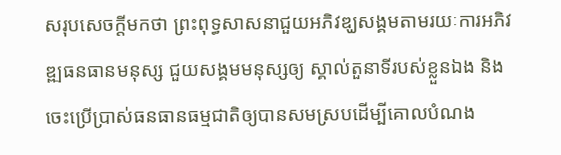សរុបសេចក្តីមកថា ព្រះពុទ្ធសាសនាជួយអភិវឌ្ឃសង្គមតាមរយៈការអភិវឌ្ឍធនធានមនុស្ស ជួយសង្គមមនុស្សឲ្យ ស្គាល់តួនាទីរបស់ខ្លួនឯង និង ចេះប្រើប្រាស់ធនធានធម្មជាតិឲ្យបានសមស្របដើម្បីគោលបំណង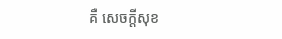គឺ សេចក្តីសុខ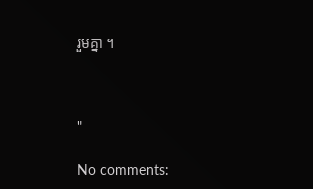រួមគ្នា ។



"

No comments: